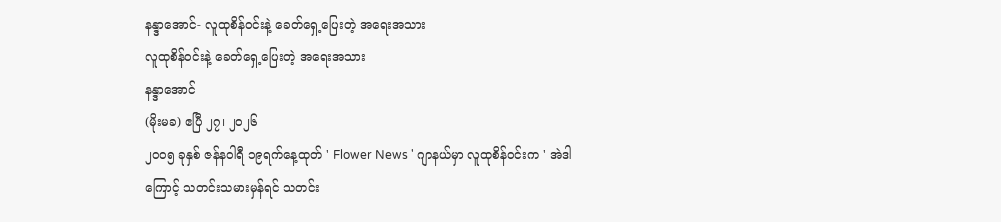နန္ဒာအောင်- လူထုစိန်ဝင်းနဲ့ ခေတ်ရှေ့ပြေးတဲ့ အရေးအသား
လူထုစိန်ဝင်းနဲ့ ခေတ်ရှေ့ပြေးတဲ့ အရေးအသား
နန္ဒာအောင်
(မိုးမခ) ဧပြီ ၂၇၊ ၂၀၂၆
၂၀၀၅ ခုနှစ် ဇန်နဝါရီ ၁၉ရက်နေ့ထုတ် ' Flower News ' ဂျာနယ်မှာ လူထုစိန်ဝင်းက ' အဲဒါကြောင့် သတင်းသမားမှန်ရင် သတင်း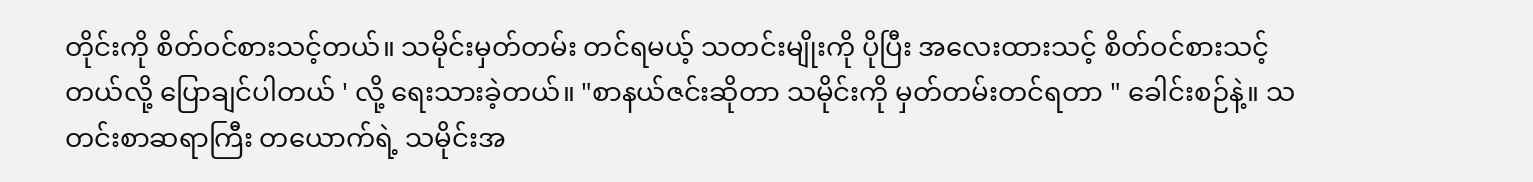တိုင်းကို စိတ်ဝင်စားသင့်တယ်။ သမိုင်းမှတ်တမ်း တင်ရမယ့် သတင်းမျိုးကို ပိုပြီး အလေးထားသင့် စိတ်ဝင်စားသင့်တယ်လို့ ပြောချင်ပါတယ် ' လို့ ရေးသားခဲ့တယ်။ "စာနယ်ဇင်းဆိုတာ သမိုင်းကို မှတ်တမ်းတင်ရတာ " ခေါင်းစဉ်နဲ့။ သတင်းစာဆရာကြီး တယောက်ရဲ့ သမိုင်းအ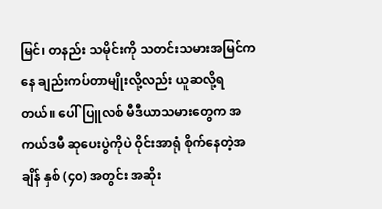မြင်၊ တနည်း သမိုင်းကို သတင်းသမားအမြင်ကနေ ချည်းကပ်တာမျိုးလို့လည်း ယူဆလို့ရတယ်။ ပေါ်ပြူလစ် မီဒီယာသမားတွေက အကယ်ဒမီ ဆုပေးပွဲကိုပဲ ဝိုင်းအာရုံ စိုက်နေတဲ့အချိန် နှစ် (၄၀) အတွင်း အဆိုး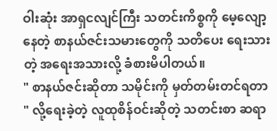ဝါးဆုံး အာရှငလျင်ကြီး သတင်းကိစ္စကို မေ့လျော့နေတဲ့ စာနယ်ဇင်းသမားတွေကို သတိပေး ရေးသားတဲ့ အရေးအသားလို့ ခံစားမိပါတယ်။
" စာနယ်ဇင်းဆိုတာ သမိုင်းကို မှတ်တမ်းတင်ရတာ " လို့ရေးခဲ့တဲ့ လူထုစိန်ဝင်းဆိုတဲ့ သတင်းစာ ဆရာ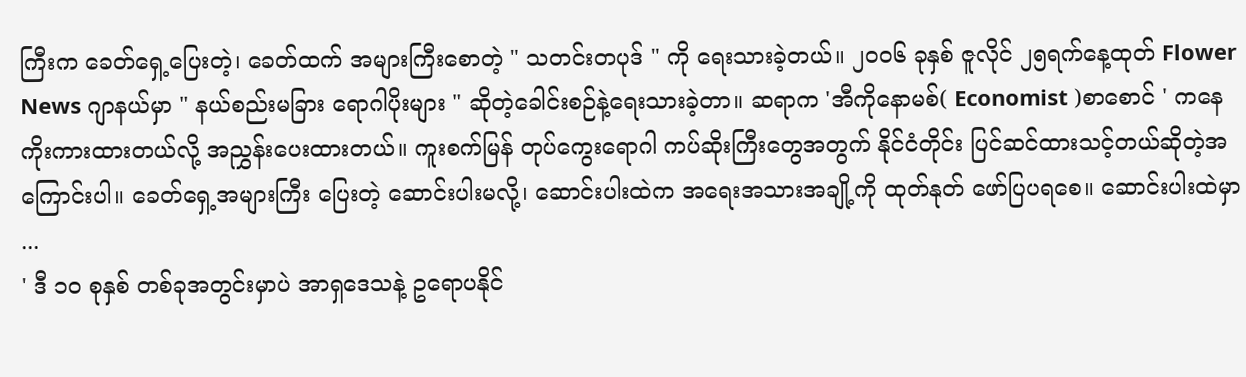ကြီးက ခေတ်ရှေ့ပြေးတဲ့၊ ခေတ်ထက် အများကြီးစောတဲ့ " သတင်းတပုဒ် " ကို ရေးသားခဲ့တယ်။ ၂၀၀၆ ခုနှစ် ဇူလိုင် ၂၅ရက်နေ့ထုတ် Flower News ဂျာနယ်မှာ " နယ်စည်းမခြား ရောဂါပိုးများ " ဆိုတဲ့ခေါင်းစဉ်နဲ့ရေးသားခဲ့တာ။ ဆရာက 'အီကိုနောမစ်( Economist )စာစောင် ' ကနေ ကိုးကားထားတယ်လို့ အညွှန်းပေးထားတယ်။ ကူးစက်မြန် တုပ်ကွေးရောဂါ ကပ်ဆိုးကြီးတွေအတွက် နိုင်ငံတိုင်း ပြင်ဆင်ထားသင့်တယ်ဆိုတဲ့အကြောင်းပါ။ ခေတ်ရှေ့အများကြီး ပြေးတဲ့ ဆောင်းပါးမလို့၊ ဆောင်းပါးထဲက အရေးအသားအချို့ကို ထုတ်နုတ် ဖော်ပြပရစေ။ ဆောင်းပါးထဲမှာ ...
' ဒီ ၁၀ စုနှစ် တစ်ခုအတွင်းမှာပဲ အာရှဒေသနဲ့ ဥရောပနိုင်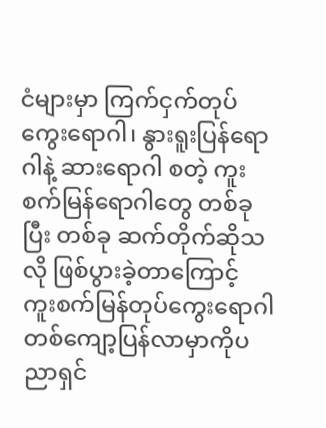ငံများမှာ ကြက်ငှက်တုပ်ကွေးရောဂါ၊ နွားရူးပြန်ရောဂါနဲ့ ဆားရောဂါ စတဲ့ ကူးစက်မြန်ရောဂါတွေ တစ်ခုပြီး တစ်ခု ဆက်တိုက်ဆိုသလို ဖြစ်ပွားခဲ့တာကြောင့် ကူးစက်မြန်တုပ်ကွေးရောဂါ တစ်ကျော့ပြန်လာမှာကိုပညာရှင်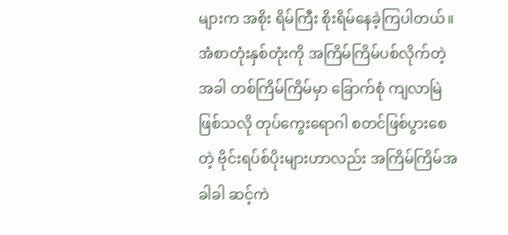များက အစိုး ရိမ်ကြီး စိုးရိမ်နေခဲ့ကြပါတယ်။
အံစာတုံးနှစ်တုံးကို အကြိမ်ကြိမ်ပစ်လိုက်တဲ့အခါ တစ်ကြိမ်ကြိမ်မှာ ခြောက်စုံ ကျလာမြဲဖြစ်သလို တုပ်ကွေးရောဂါ စတင်ဖြစ်ပွားစေတဲ့ ဗိုင်းရပ်စ်ပိုးများဟာလည်း အကြိမ်ကြိမ်အခါခါ ဆင့်ကဲ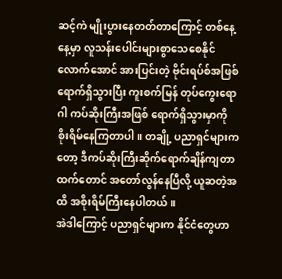ဆင့်ကဲ မျိုးပွားနေတတ်တာကြောင့် တစ်နေ့နေ့မှာ လူသန်းပေါင်းများစွာသေစေနိုင်လောက်အောင် အားပြင်းတဲ့ ဗိုင်းရပ်စ်အဖြစ်ရောက်ရှိသွားပြီး ကူးစက်မြန် တုပ်ကွေးရောဂါ ကပ်ဆိုးကြီးအဖြစ် ရောက်ရှိသွားမှာကို စိုးရိမ်နေကြတာပါ။ တချို့ ပညာရှင်များကတော့ ဒီကပ်ဆိုးကြီးဆိုက်ရောက်ချိန်ကျတာထက်တောင် အတော်လွန်နေပြီလို့ ယူဆတဲ့အထိ အစိုးရိမ်ကြီးနေပါတယ်။
အဲဒါကြောင့် ပညာရှင်များက နိုင်ငံတွေဟာ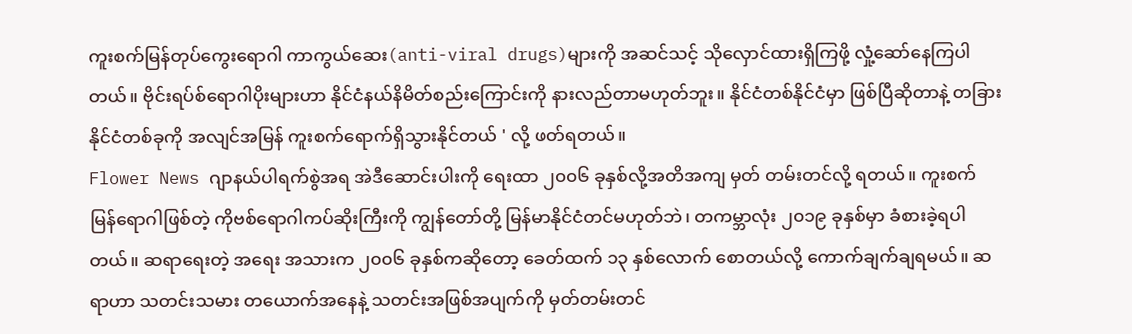ကူးစက်မြန်တုပ်ကွေးရောဂါ ကာကွယ်ဆေး(anti-viral drugs)များကို အဆင်သင့် သိုလှောင်ထားရှိကြဖို့ လှုံ့ဆော်နေကြပါတယ်။ ဗိုင်းရပ်စ်ရောဂါပိုးများဟာ နိုင်ငံနယ်နိမိတ်စည်းကြောင်းကို နားလည်တာမဟုတ်ဘူး။ နိုင်ငံတစ်နိုင်ငံမှာ ဖြစ်ပြီဆိုတာနဲ့ တခြားနိုင်ငံတစ်ခုကို အလျင်အမြန် ကူးစက်ရောက်ရှိသွားနိုင်တယ် ' လို့ ဖတ်ရတယ်။
Flower News ဂျာနယ်ပါရက်စွဲအရ အဲဒီဆောင်းပါးကို ရေးထာ ၂၀၀၆ ခုနှစ်လို့အတိအကျ မှတ် တမ်းတင်လို့ ရတယ်။ ကူးစက်မြန်ရောဂါဖြစ်တဲ့ ကိုဗစ်ရောဂါကပ်ဆိုးကြီးကို ကျွန်တော်တို့ မြန်မာနိုင်ငံတင်မဟုတ်ဘဲ၊ တကမ္ဘာလုံး ၂၀၁၉ ခုနှစ်မှာ ခံစားခဲ့ရပါတယ်။ ဆရာရေးတဲ့ အရေး အသားက ၂၀၀၆ ခုနှစ်ကဆိုတော့ ခေတ်ထက် ၁၃ နှစ်လောက် စောတယ်လို့ ကောက်ချက်ချရမယ်။ ဆရာဟာ သတင်းသမား တယောက်အနေနဲ့ သတင်းအဖြစ်အပျက်ကို မှတ်တမ်းတင်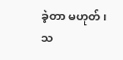ခဲ့တာ မဟုတ်၊ သ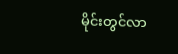မိုင်းတွင်လာ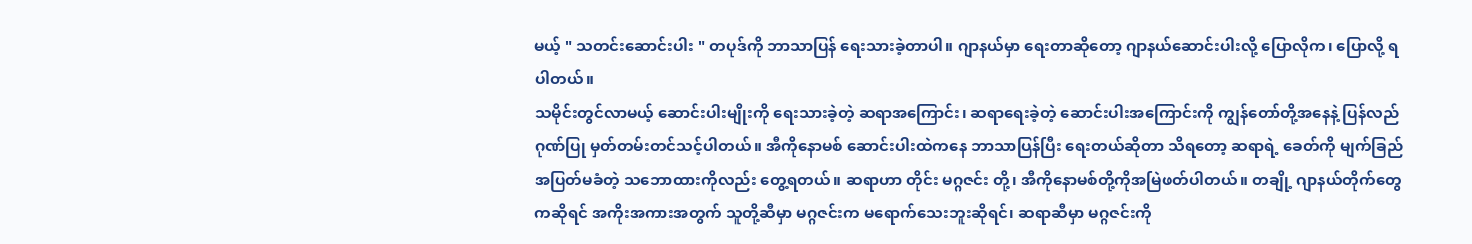မယ့် " သတင်းဆောင်းပါး " တပုဒ်ကို ဘာသာပြန် ရေးသားခဲ့တာပါ။ ဂျာနယ်မှာ ရေးတာဆိုတော့ ဂျာနယ်ဆောင်းပါးလို့ ပြောလိုက၊ ပြောလို့ ရပါတယ်။
သမိုင်းတွင်လာမယ့် ဆောင်းပါးမျိုးကို ရေးသားခဲ့တဲ့ ဆရာအကြောင်း၊ ဆရာရေးခဲ့တဲ့ ဆောင်းပါးအကြောင်းကို ကျွန်တော်တို့အနေနဲ့ ပြန်လည်ဂုဏ်ပြု မှတ်တမ်းတင်သင့်ပါတယ်။ အီကိုနောမစ် ဆောင်းပါးထဲကနေ ဘာသာပြန်ပြီး ရေးတယ်ဆိုတာ သိရတော့ ဆရာရဲ့ ခေတ်ကို မျက်ခြည်အပြတ်မခံတဲ့ သဘောထားကိုလည်း တွေ့ရတယ်။ ဆရာဟာ တိုင်း မဂ္ဂဇင်း တို့၊ အီကိုနောမစ်တို့ကိုအမြဲဖတ်ပါတယ်။ တချို့ ဂျာနယ်တိုက်တွေကဆိုရင် အကိုးအကားအတွက် သူတို့ဆီမှာ မဂ္ဂဇင်းက မရောက်သေးဘူးဆိုရင်၊ ဆရာဆီမှာ မဂ္ဂဇင်းကို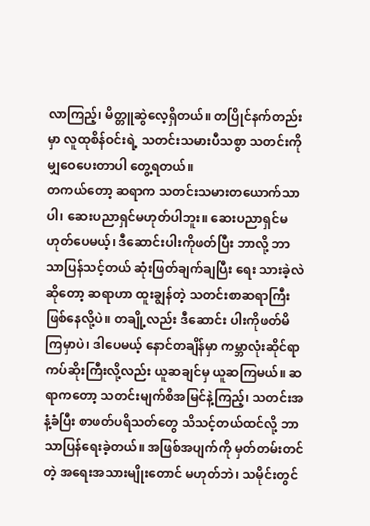လာကြည့်၊ မိတ္တူဆွဲလေ့ရှိတယ်။ တပြိုင်နက်တည်းမှာ လူထုစိန်ဝင်းရဲ့ သတင်းသမားပီသစွာ သတင်းကို မျှဝေပေးတာပါ တွေ့ရတယ်။
တကယ်တော့ ဆရာက သတင်းသမားတယောက်သာပါ၊ ဆေးပညာရှင်မဟုတ်ပါဘူး။ ဆေးပညာရှင်မဟုတ်ပေမယ့်၊ ဒီဆောင်းပါးကိုဖတ်ပြီး ဘာလို့ ဘာသာပြန်သင့်တယ် ဆုံးဖြတ်ချက်ချပြီး ရေး သားခဲ့လဲဆိုတော့ ဆရာဟာ ထူးချွန်တဲ့ သတင်းစာဆရာကြီး ဖြစ်နေလို့ပဲ။ တချို့လည်း ဒီဆောင်း ပါးကိုဖတ်မိကြမှာပဲ၊ ဒါပေမယ့် နောင်တချိန်မှာ ကမ္ဘာလုံးဆိုင်ရာ ကပ်ဆိုးကြီးလို့လည်း ယူဆချင်မှ ယူဆကြမယ်။ ဆရာကတော့ သတင်းမျက်စိအမြင်နဲ့ကြည့်၊ သတင်းအနံ့ခံပြီး စာဖတ်ပရိသတ်တွေ သိသင့်တယ်ထင်လို့ ဘာသာပြန်ရေးခဲ့တယ်။ အဖြစ်အပျက်ကို မှတ်တမ်းတင်တဲ့ အရေးအသားမျိုးတောင် မဟုတ်ဘဲ၊ သမိုင်းတွင်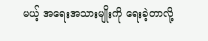မယ့် အရေးအသားမျိုးကို ရေးခဲ့တာလို့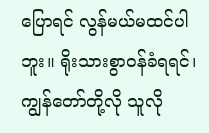ပြောရင် လွန်မယ်မထင်ပါဘူး။ ရိုးသားစွာဝန်ခံရရင်၊ ကျွန်တော်တို့လို သူလို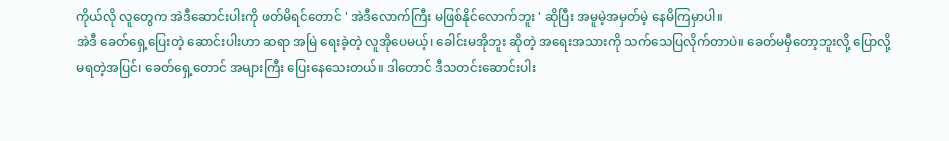ကိုယ်လို လူတွေက အဲဒီဆောင်းပါးကို ဖတ်မိရင်တောင် ' အဲဒီလောက်ကြီး မဖြစ်နိုင်လောက်ဘူး ' ဆိုပြီး အမူမဲ့အမှတ်မဲ့ နေမိကြမှာပါ။
အဲဒီ ခေတ်ရှေ့ပြေးတဲ့ ဆောင်းပါးဟာ ဆရာ အမြဲ ရေးခဲ့တဲ့ လူအိုပေမယ့်၊ ခေါင်းမအိုဘူး ဆိုတဲ့ အရေးအသားကို သက်သေပြလိုက်တာပဲ။ ခေတ်မမှီတော့ဘူးလို့ ပြောလို့မရတဲ့အပြင်၊ ခေတ်ရှေ့တောင် အများကြီး ပြေးနေသေးတယ်။ ဒါတောင် ဒီသတင်းဆောင်းပါး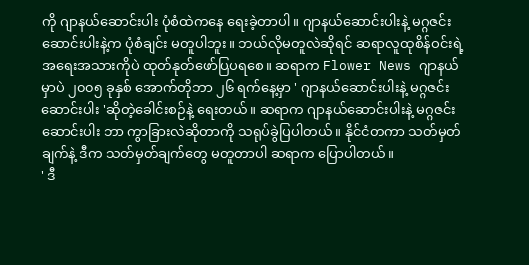ကို ဂျာနယ်ဆောင်းပါး ပုံစံထဲကနေ ရေးခဲ့တာပါ။ ဂျာနယ်ဆောင်းပါးနဲ့ မဂ္ဂဇင်းဆောင်းပါးနဲ့က ပုံစံချင်း မတူပါဘူး။ ဘယ်လိုမတူလဲဆိုရင် ဆရာလူထုစိန်ဝင်းရဲ့အရေးအသားကိုပဲ ထုတ်နုတ်ဖော်ပြပရစေ။ ဆရာက Flower News ဂျာနယ်မှာပဲ ၂၀၀၅ ခုနှစ် အောက်တိုဘာ ၂၆ ရက်နေ့မှာ ' ဂျာနယ်ဆောင်းပါးနဲ့ မဂ္ဂဇင်းဆောင်းပါး 'ဆိုတဲ့ခေါင်းစဉ်နဲ့ ရေးတယ်။ ဆရာက ဂျာနယ်ဆောင်းပါးနဲ့ မဂ္ဂဇင်းဆောင်းပါး ဘာ ကွာခြားလဲဆိုတာကို သရုပ်ခွဲပြပါတယ်။ နိုင်ငံတကာ သတ်မှတ်ချက်နဲ့ ဒီက သတ်မှတ်ချက်တွေ မတူတာပါ ဆရာက ပြောပါတယ်။
' ဒီ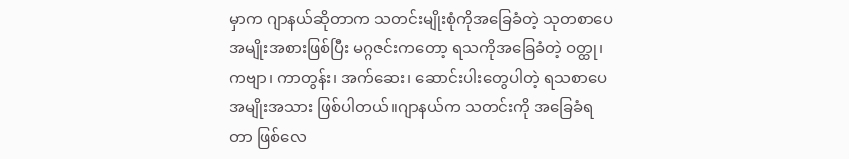မှာက ဂျာနယ်ဆိုတာက သတင်းမျိုးစုံကိုအခြေခံတဲ့ သုတစာပေအမျိုးအစားဖြစ်ပြီး မဂ္ဂဇင်းကတော့ ရသကိုအခြေခံတဲ့ ဝတ္ထု၊ ကဗျာ၊ ကာတွန်း၊ အက်ဆေး၊ ဆောင်းပါးတွေပါတဲ့ ရသစာပေအမျိုးအသား ဖြစ်ပါတယ်။ဂျာနယ်က သတင်းကို အခြေခံရတာ ဖြစ်လေ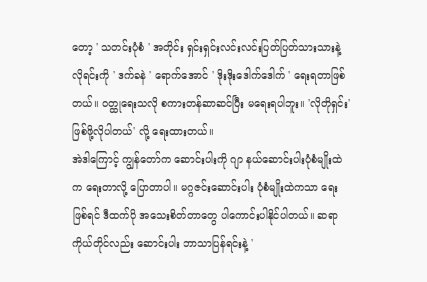တော့ ' သတင်းပုံစံ ' အတိုင်း ရှင်းရှင်းလင်းလင်းပြတ်ပြတ်သားသားနဲ့ လိုရင်းကို ' ဒက်ခနဲ ' ရောက်အောင် ' ဒိုးဒိုးဒေါက်ဒေါက် ' ရေးရတာဖြစ်တယ်။ ဝတ္ထုရေးသလို စကားတန်ဆာဆင်ပြီး မရေးရပါဘူး။ 'လိုတိုရှင်း' ဖြစ်ဖို့လိုပါတယ်' လို့ ရေးထားတယ်။
အဲဒါကြောင့် ကျွန်တော်က ဆောင်းပါးကို ဂျာ နယ်ဆောင်းပါးပုံစံမျိုးထဲက ရေးတာလို့ ပြောတာပါ။ မဂ္ဂဇင်းဆောင်းပါး ပုံစံမျိုးထဲကသာ ရေးဖြစ်ရင် ဒီထက်ပို အသေးစိတ်တာတွေ ပါကောင်းပါနိုင်ပါတယ်။ ဆရာကိုယ်တိုင်လည်း ဆောင်းပါး ဘာသာပြန်ရင်းနဲ့ '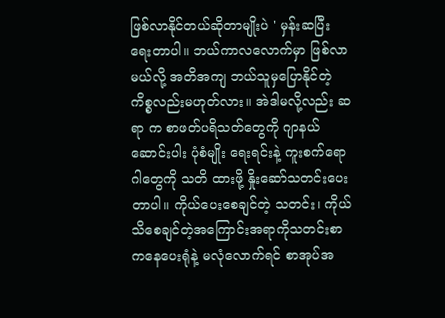ဖြစ်လာနိုင်တယ်ဆိုတာမျိုးပဲ ' မှန်းဆပြီး ရေးတာပါ။ ဘယ်ကာလလောက်မှာ ဖြစ်လာမယ်လို့ အတိအကျ ဘယ်သူမှပြောနိုင်တဲ့ ကိစ္စလည်းမဟုတ်လား။ အဲဒါမလို့လည်း ဆရာ က စာဖတ်ပရိသတ်တွေကို ဂျာနယ်ဆောင်းပါး ပုံစံမျိုး ရေးရင်းနဲ့ ကူးစက်ရောဂါတွေကို သတိ ထားဖို့ နှိုးဆော်သတင်းပေးတာပါ။ ကိုယ်ပေးစေချင်တဲ့ သတင်း၊ ကိုယ်သိစေချင်တဲ့အကြောင်းအရာကိုသတင်းစာကနေပေးရုံနဲ့ မလုံလောက်ရင် စာအုပ်အ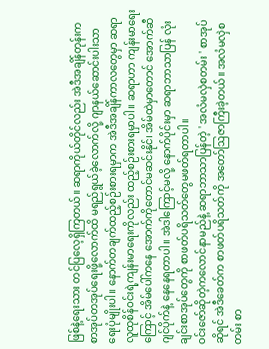ဖြစ်နဲ့ရေးသား တင်ပြလေ့ရှိကြတယ်။ ဆရာကိုယ်တိုင်လည်း အဲဒီအချိန်တုန်းက စာအုပ်တအုပ်ရေးဖို့လောက်ထိ မရည်ရွယ်ခဲ့လောက်လို့ ဂျာနယ်ဆောင်းပါးသာ ရေးပုံမျိုးပါ။ နောက်တချက်ထည့်စဉ်းစားရမှာက အဲဒီအချိန်ကာလတွေမှာ ဆရာလူထုစိန်ဝင်းရဲ့ကျန်းမာရေးကိုလည်း ထည့်စဉ်းစားရမှာပါ။ ဆရာဟာ ကျန်းမာရေးကြောင့် အိမ်ပေါ်ကနေ အောက်ကိုတောင်မဆင်းနိုင်၊ အိမ်ထဲမှာတောင် အောက်ဆီဂျင်ပိုက်နဲ့ နေနေရတာပါ။ အဲဒါကြောင့်မလို့ နောက်ပိုင်းမှာ ဆရာဘာသာပြန် လုံးချင်းစာအုပ်တွေကို စာဖတ်ပရိသတ်တွေမဖတ်ရတာပါ။
ဝင်းဇော်ဆိုတဲ့ကလောင်နာမည်နဲ့ ဆရာဘာသာပြန်တဲ့ ' အလံမလှဲစတမ်း ' စာအုပ်ဆိုရင် အဲဒီခေတ်က စာဖတ်ပရိသတ်ကို အတော်ဩဇာကြီးခဲ့တယ်။ အလံမလှဲစတမ်း စာ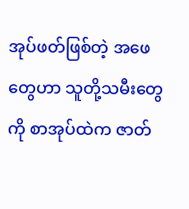အုပ်ဖတ်ဖြစ်တဲ့ အဖေတွေဟာ သူတို့သမီးတွေကို စာအုပ်ထဲက ဇာတ်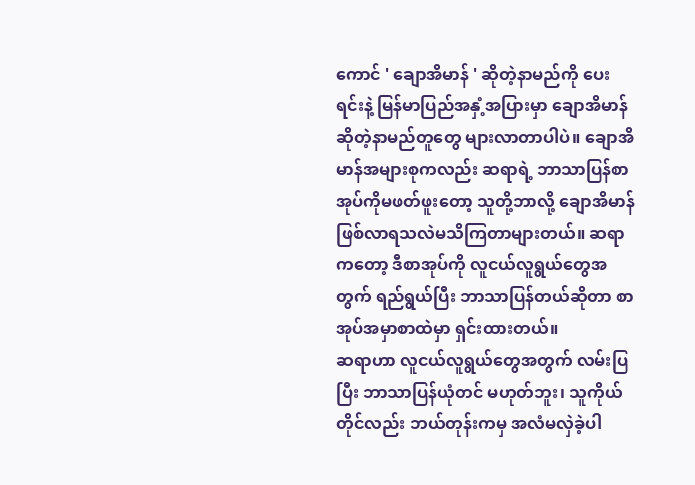ကောင် ' ချောအိမာန် ' ဆိုတဲ့နာမည်ကို ပေးရင်းနဲ့ မြန်မာပြည်အနှံ့အပြားမှာ ချောအိမာန်ဆိုတဲ့နာမည်တူတွေ များလာတာပါပဲ။ ချောအိမာန်အများစုကလည်း ဆရာရဲ့ ဘာသာပြန်စာအုပ်ကိုမဖတ်ဖူးတော့ သူတို့ဘာလို့ ချောအိမာန် ဖြစ်လာရသလဲမသိကြတာများတယ်။ ဆရာကတော့ ဒီစာအုပ်ကို လူငယ်လူရွယ်တွေအတွက် ရည်ရွယ်ပြီး ဘာသာပြန်တယ်ဆိုတာ စာအုပ်အမှာစာထဲမှာ ရှင်းထားတယ်။
ဆရာဟာ လူငယ်လူရွယ်တွေအတွက် လမ်းပြပြီး ဘာသာပြန်ယုံတင် မဟုတ်ဘူး၊ သူကိုယ်တိုင်လည်း ဘယ်တုန်းကမှ အလံမလှဲခဲ့ပါ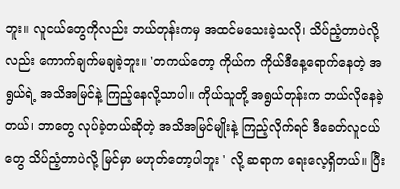ဘူး။ လူငယ်တွေကိုလည်း ဘယ်တုန်းကမှ အထင်မသေးခဲ့သလို၊ သိပ်ညံ့တာပဲလို့လည်း ကောက်ချက်မချခဲ့ဘူး။ 'တကယ်တော့ ကိုယ်က ကိုယ်ဒီနေ့ရောက်နေတဲ့ အရွယ်ရဲ့ အသိအမြင်နဲ့ ကြည့်နေလို့သာပါ။ ကိုယ်သူတို့ အရွယ်တုန်းက ဘယ်လိုနေခဲ့တယ်၊ ဘာတွေ လုပ်ခဲ့တယ်ဆိုတဲ့ အသိအမြင်မျိုးနဲ့ ကြည့်လိုက်ရင် ဒီခေတ်လူငယ်တွေ သိပ်ညံ့တာပဲလို့ မြင်မှာ မဟုတ်တော့ပါဘူး ' လို့ ဆရာက ရေးလေ့ရှိတယ်။ ပြီး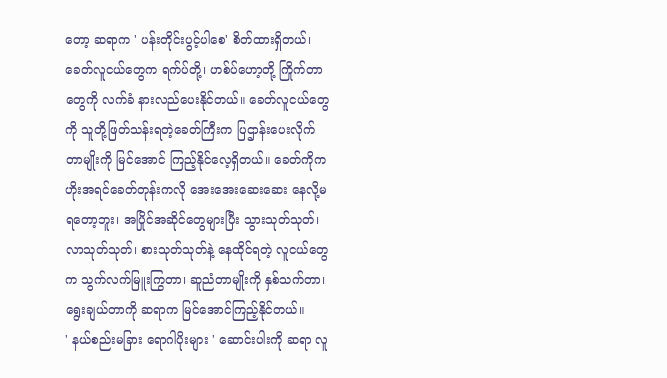တော့ ဆရာက ' ပန်းတိုင်းပွင့်ပါစေ' စိတ်ထားရှိတယ်၊ ခေတ်လူငယ်တွေက ရက်ပ်တို့၊ ဟစ်ပ်ဟော့တို့ ကြိုက်တာတွေကို လက်ခံ နားလည်ပေးနိုင်တယ်။ ခေတ်လူငယ်တွေကို သူတို့ဖြတ်သန်းရတဲ့ခေတ်ကြီးက ပြဌာန်းပေးလိုက်တာမျိုးကို မြင်အောင် ကြည့်နိုင်လေ့ရှိတယ်။ ခေတ်ကိုက ဟိုးအရင်ခေတ်တုန်းကလို အေးအေးဆေးဆေး နေလို့မရတော့ဘူး၊ အပြိုင်အဆိုင်တွေများပြီး သွားသုတ်သုတ်၊ လာသုတ်သုတ်၊ စားသုတ်သုတ်နဲ့ နေထိုင်ရတဲ့ လူငယ်တွေက သွက်လက်မြူးကြွတာ၊ ဆူညံတာမျိုးကို နှစ်သက်တာ၊ ရွေးချယ်တာကို ဆရာက မြင်အောင်ကြည့်နိုင်တယ်။
' နယ်စည်းမခြား ရောဂါပိုးများ ' ဆောင်းပါးကို ဆရာ လူ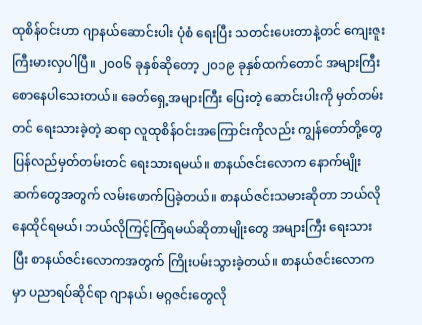ထုစိန်ဝင်းဟာ ဂျာနယ်ဆောင်းပါး ပုံစံ ရေးပြီး သတင်းပေးတာနဲ့တင် ကျေးဇူးကြီးမားလှပါပြီ။ ၂၀၀၆ ခုနှစ်ဆိုတော့ ၂၀၁၉ ခုနှစ်ထက်တောင် အများကြီး စောနေပါသေးတယ်။ ခေတ်ရှေ့အများကြီး ပြေးတဲ့ ဆောင်းပါးကို မှတ်တမ်းတင် ရေးသားခဲ့တဲ့ ဆရာ လူထုစိန်ဝင်းအကြောင်းကိုလည်း ကျွန်တော်တို့တွေ ပြန်လည်မှတ်တမ်းတင် ရေးသားရမယ်။ စာနယ်ဇင်းလောက နောက်မျိုးဆက်တွေအတွက် လမ်းဖောက်ပြခဲ့တယ်။ စာနယ်ဇင်းသမားဆိုတာ ဘယ်လိုနေထိုင်ရမယ်၊ ဘယ်လိုကြင့်ကြံရမယ်ဆိုတာမျိုးတွေ အများကြီး ရေးသားပြီး စာနယ်ဇင်းလောကအတွက် ကြိုးပမ်းသွားခဲ့တယ်။ စာနယ်ဇင်းလောကမှာ ပညာရပ်ဆိုင်ရာ ဂျာနယ်၊ မဂ္ဂဇင်းတွေလို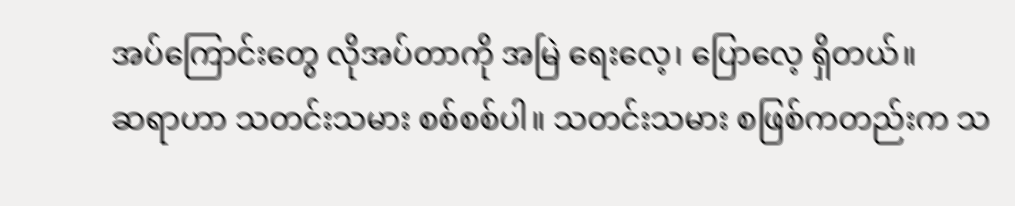အပ်ကြောင်းတွေ လိုအပ်တာကို အမြဲ ရေးလေ့၊ ပြောလေ့ ရှိတယ်။
ဆရာဟာ သတင်းသမား စစ်စစ်ပါ။ သတင်းသမား စဖြစ်ကတည်းက သ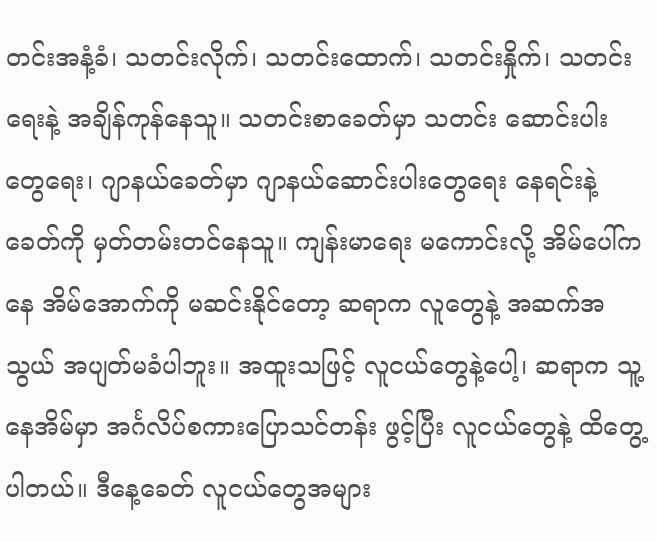တင်းအနံ့ခံ၊ သတင်းလိုက်၊ သတင်းထောက်၊ သတင်းနှိုက်၊ သတင်းရေးနဲ့ အချိန်ကုန်နေသူ။ သတင်းစာခေတ်မှာ သတင်း ဆောင်းပါးတွေရေး၊ ဂျာနယ်ခေတ်မှာ ဂျာနယ်ဆောင်းပါးတွေရေး နေရင်းနဲ့ ခေတ်ကို မှတ်တမ်းတင်နေသူ။ ကျန်းမာရေး မကောင်းလို့ အိမ်ပေါ်ကနေ အိမ်အောက်ကို မဆင်းနိုင်တော့ ဆရာက လူတွေနဲ့ အဆက်အသွယ် အပျတ်မခံပါဘူး။ အထူးသဖြင့် လူငယ်တွေနဲ့ပေါ့၊ ဆရာက သူ့နေအိမ်မှာ အင်္ဂလိပ်စကားပြောသင်တန်း ဖွင့်ပြီး လူငယ်တွေနဲ့ ထိတွေ့ပါတယ်။ ဒီနေ့ခေတ် လူငယ်တွေအများ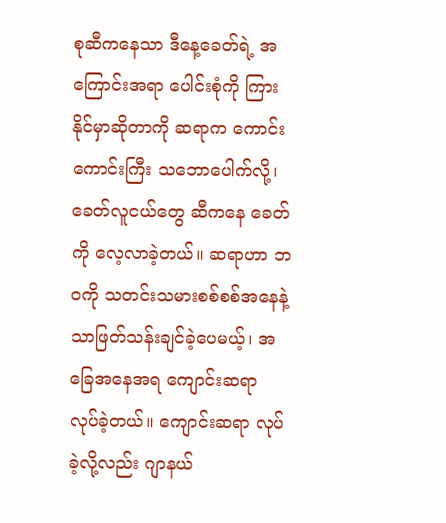စုဆီကနေသာ ဒီနေ့ခေတ်ရဲ့ အကြောင်းအရာ ပေါင်းစုံကို ကြားနိုင်မှာဆိုတာကို ဆရာက ကောင်းကောင်းကြီး သဘောပေါက်လို့၊ ခေတ်လူငယ်တွေ ဆီကနေ ခေတ်ကို လေ့လာခဲ့တယ်။ ဆရာဟာ ဘဝကို သတင်းသမားစစ်စစ်အနေနဲ့သာဖြတ်သန်းချင်ခဲ့ပေမယ့်၊ အခြေအနေအရ ကျောင်းဆရာ လုပ်ခဲ့တယ်။ ကျောင်းဆရာ လုပ်ခဲ့လို့လည်း ဂျာနယ်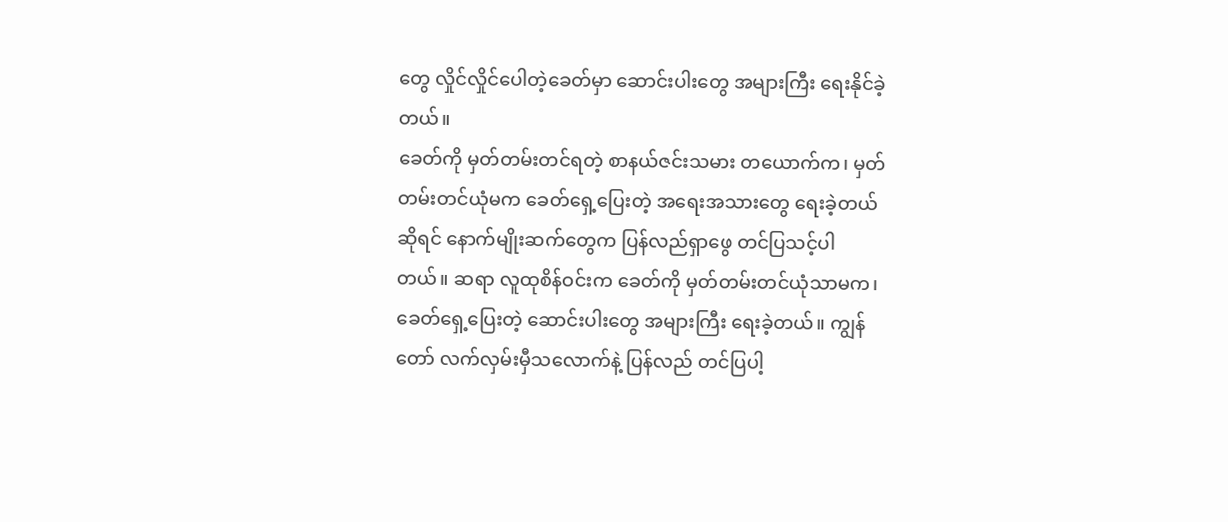တွေ လှိုင်လှိုင်ပေါတဲ့ခေတ်မှာ ဆောင်းပါးတွေ အများကြီး ရေးနိုင်ခဲ့တယ်။
ခေတ်ကို မှတ်တမ်းတင်ရတဲ့ စာနယ်ဇင်းသမား တယောက်က၊ မှတ်တမ်းတင်ယုံမက ခေတ်ရှေ့ပြေးတဲ့ အရေးအသားတွေ ရေးခဲ့တယ်ဆိုရင် နောက်မျိုးဆက်တွေက ပြန်လည်ရှာဖွေ တင်ပြသင့်ပါတယ်။ ဆရာ လူထုစိန်ဝင်းက ခေတ်ကို မှတ်တမ်းတင်ယုံသာမက၊ ခေတ်ရှေ့ပြေးတဲ့ ဆောင်းပါးတွေ အများကြီး ရေးခဲ့တယ်။ ကျွန်တော် လက်လှမ်းမှီသလောက်နဲ့ ပြန်လည် တင်ပြပါ့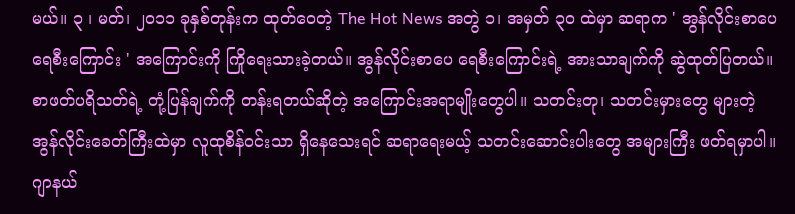မယ်။ ၃ ၊ မတ်၊ ၂၀၁၁ ခုနှစ်တုန်းက ထုတ်ဝေတဲ့ The Hot News အတွဲ ၁၊ အမှတ် ၃၀ ထဲမှာ ဆရာက ' အွန်လိုင်းစာပေရေစီးကြောင်း ' အကြောင်းကို ကြိုရေးသားခဲ့တယ်။ အွန်လိုင်းစာပေ ရေစီးကြောင်းရဲ့ အားသာချက်ကို ဆွဲထုတ်ပြတယ်။ စာဖတ်ပရိသတ်ရဲ့ တုံ့ပြန်ချက်ကို တန်းရတယ်ဆိုတဲ့ အကြောင်းအရာမျိုးတွေပါ။ သတင်းတု၊ သတင်းမှားတွေ များတဲ့ အွန်လိုင်းခေတ်ကြီးထဲမှာ လူထုစိန်ဝင်းသာ ရှိနေသေးရင် ဆရာရေးမယ့် သတင်းဆောင်းပါးတွေ အများကြီး ဖတ်ရမှာပါ။
ဂျာနယ်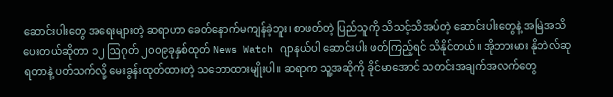ဆောင်းပါးတွေ အရေးများတဲ့ ဆရာဟာ ခေတ်နောက်မကျန်ခဲ့ဘူး၊ စာဖတ်တဲ့ ပြည်သူကို သိသင့်သိအပ်တဲ့ ဆောင်းပါးတွေနဲ့ အမြဲအသိပေးတယ်ဆိုတာ ၁၂ ဩဂုတ် ၂၀၀၉ခုနှစ်ထုတ် News Watch ဂျာနယ်ပါ ဆောင်းပါး ဖတ်ကြည့်ရင် သိနိုင်တယ်။ အိုဘားမား နိုဘဲလ်ဆု ရတာနဲ့ ပတ်သက်လို့ မေးခွန်းထုတ်ထားတဲ့ သဘောထားမျိုးပါ။ ဆရာက သူ့အဆိုကို ခိုင်မာအောင် သတင်းအချက်အလက်တွေ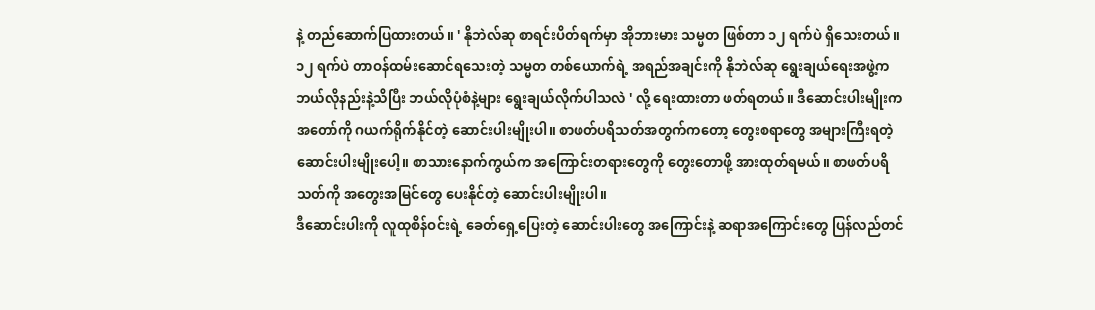နဲ့ တည်ဆောက်ပြထားတယ်။ ' နိုဘဲလ်ဆု စာရင်းပိတ်ရက်မှာ အိုဘားမား သမ္မတ ဖြစ်တာ ၁၂ ရက်ပဲ ရှိသေးတယ်။ ၁၂ ရက်ပဲ တာဝန်ထမ်းဆောင်ရသေးတဲ့ သမ္မတ တစ်ယောက်ရဲ့ အရည်အချင်းကို နိုဘဲလ်ဆု ရွေးချယ်ရေးအဖွဲ့က ဘယ်လိုနည်းနဲ့သိပြီး ဘယ်လိုပုံစံနဲ့များ ရွေးချယ်လိုက်ပါသလဲ ' လို့ ရေးထားတာ ဖတ်ရတယ်။ ဒီဆောင်းပါးမျိုးက အတော်ကို ဂယက်ရိုက်နိုင်တဲ့ ဆောင်းပါးမျိုးပါ။ စာဖတ်ပရိသတ်အတွက်ကတော့ တွေးစရာတွေ အများကြီးရတဲ့ ဆောင်းပါးမျိုးပေါ့။ စာသားနောက်ကွယ်က အကြောင်းတရားတွေကို တွေးတောဖို့ အားထုတ်ရမယ်။ စာဖတ်ပရိသတ်ကို အတွေးအမြင်တွေ ပေးနိုင်တဲ့ ဆောင်းပါးမျိုးပါ။
ဒီဆောင်းပါးကို လူထုစိန်ဝင်းရဲ့ ခေတ်ရှေ့ပြေးတဲ့ ဆောင်းပါးတွေ အကြောင်းနဲ့ ဆရာအကြောင်းတွေ ပြန်လည်တင်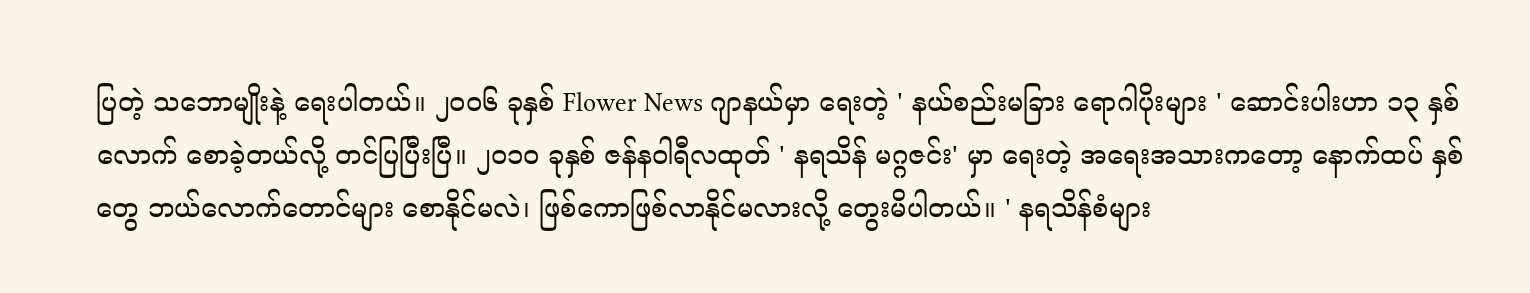ပြတဲ့ သဘောမျိုးနဲ့ ရေးပါတယ်။ ၂၀၀၆ ခုနှစ် Flower News ဂျာနယ်မှာ ရေးတဲ့ ' နယ်စည်းမခြား ရောဂါပိုးများ ' ဆောင်းပါးဟာ ၁၃ နှစ်လောက် စောခဲ့တယ်လို့ တင်ပြပြီးပြီ။ ၂၀၁၀ ခုနှစ် ဇန်နဝါရီလထုတ် ' နရသိန် မဂ္ဂဇင်း' မှာ ရေးတဲ့ အရေးအသားကတော့ နောက်ထပ် နှစ်တွေ ဘယ်လောက်တောင်များ စောနိုင်မလဲ၊ ဖြစ်ကောဖြစ်လာနိုင်မလားလို့ တွေးမိပါတယ်။ ' နရသိန်စံများ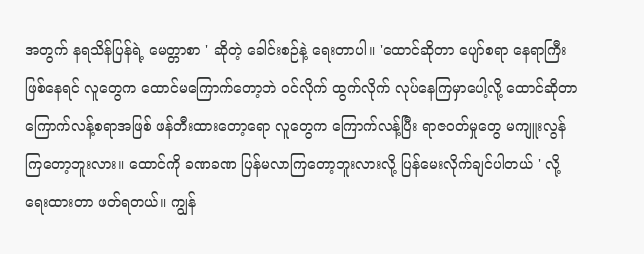အတွက် နရသိန်ပြန်ရဲ့ မေတ္တာစာ ' ဆိုတဲ့ ခေါင်းစဉ်နဲ့ ရေးတာပါ။ 'ထောင်ဆိုတာ ပျော်စရာ နေရာကြီး ဖြစ်နေရင် လူတွေက ထောင်မကြောက်တော့ဘဲ ဝင်လိုက် ထွက်လိုက် လုပ်နေကြမှာပေါ့လို့ ထောင်ဆိုတာ ကြောက်လန့်စရာအဖြစ် ဖန်တီးထားတော့ရော လူတွေက ကြောက်လန့်ပြီး ရာဇဝတ်မှုတွေ မကျူးလွန်ကြတော့ဘူးလား။ ထောင်ကို ခဏခဏ ပြန်မလာကြတော့ဘူးလားလို့ ပြန်မေးလိုက်ချင်ပါတယ် ' လို့ ရေးထားတာ ဖတ်ရတယ်။ ကျွန်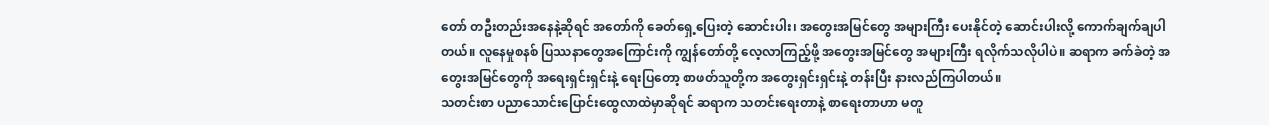တော် တဦးတည်းအနေနဲ့ဆိုရင် အတော်ကို ခေတ်ရှေ့ပြေးတဲ့ ဆောင်းပါး၊ အတွေးအမြင်တွေ အများကြီး ပေးနိုင်တဲ့ ဆောင်းပါးလို့ ကောက်ချက်ချပါတယ်။ လူနေမှုစနစ် ပြဿနာတွေအကြောင်းကို ကျွန်တော်တို့ လေ့လာကြည့်ဖို့ အတွေးအမြင်တွေ အများကြီး ရလိုက်သလိုပါပဲ။ ဆရာက ခက်ခဲတဲ့ အတွေးအမြင်တွေကို အရေးရှင်းရှင်းနဲ့ ရေးပြတော့ စာဖတ်သူတို့က အတွေးရှင်းရှင်းနဲ့ တန်းပြီး နားလည်ကြပါတယ်။
သတင်းစာ ပညာသောင်းပြောင်းထွေလာထဲမှာဆိုရင် ဆရာက သတင်းရေးတာနဲ့ စာရေးတာဟာ မတူ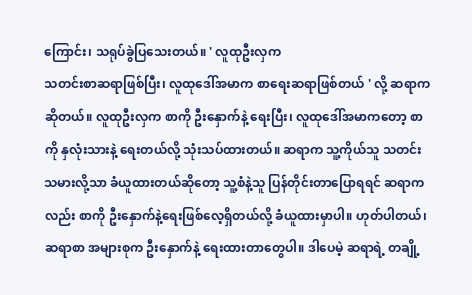ကြောင်း၊ သရုပ်ခွဲပြသေးတယ်။ ' လူထုဦးလှက
သတင်းစာဆရာဖြစ်ပြီး၊ လူထုဒေါ်အမာက စာရေးဆရာဖြစ်တယ် ' လို့ ဆရာက ဆိုတယ်။ လူထုဦးလှက စာကို ဦးနှောက်နဲ့ ရေးပြီး၊ လူထုဒေါ်အမာကတော့ စာကို နှလုံးသားနဲ့ ရေးတယ်လို့ သုံးသပ်ထားတယ်။ ဆရာက သူ့ကိုယ်သူ သတင်းသမားလို့သာ ခံယူထားတယ်ဆိုတော့ သူ့စံနဲ့သူ ပြန်တိုင်းတာပြောရရင် ဆရာကလည်း စာကို ဦးနှောက်နဲ့ရေးဖြစ်လေ့ရှိတယ်လို့ ခံယူထားမှာပါ။ ဟုတ်ပါတယ်၊ ဆရာစာ အများစုက ဦးနှောက်နဲ့ ရေးထားတာတွေပါ။ ဒါပေမဲ့ ဆရာရဲ့ တချို့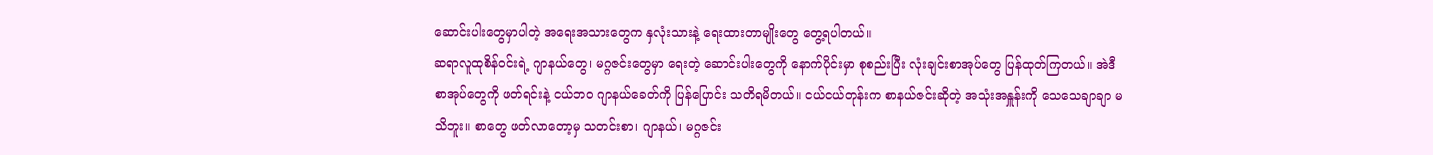ဆောင်းပါးတွေမှာပါတဲ့ အရေးအသားတွေက နှလုံးသားနဲ့ ရေးထားတာမျိုးတွေ တွေ့ရပါတယ်။
ဆရာလူထုစိန်ဝင်းရဲ့ ဂျာနယ်တွေ၊ မဂ္ဂဇင်းတွေမှာ ရေးတဲ့ ဆောင်းပါးတွေကို နောက်ပိုင်းမှာ စုစည်းပြီး လုံးချင်းစာအုပ်တွေ ပြန်ထုတ်ကြတယ်။ အဲဒီစာအုပ်တွေကို ဖတ်ရင်းနဲ့ ငယ်ဘဝ ဂျာနယ်ခေတ်ကို ပြန်ပြောင်း သတိရမိတယ်။ ငယ်ငယ်တုန်းက စာနယ်ဇင်းဆိုတဲ့ အသုံးအနှူန်းကို သေသေချာချာ မသိဘူး။ စာတွေ ဖတ်လာတော့မှ သတင်းစာ၊ ဂျာနယ်၊ မဂ္ဂဇင်း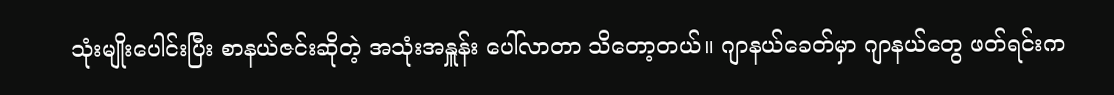သုံးမျိုးပေါင်းပြီး စာနယ်ဇင်းဆိုတဲ့ အသုံးအနှူန်း ပေါ်လာတာ သိတော့တယ်။ ဂျာနယ်ခေတ်မှာ ဂျာနယ်တွေ ဖတ်ရင်းက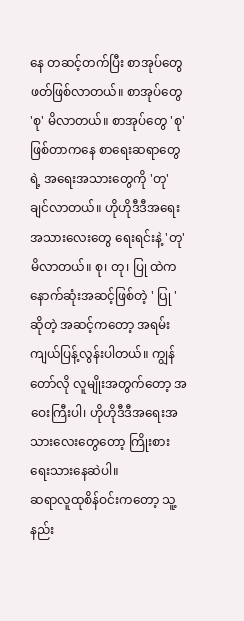နေ တဆင့်တက်ပြီး စာအုပ်တွေ ဖတ်ဖြစ်လာတယ်။ စာအုပ်တွေ 'စု' မိလာတယ်။ စာအုပ်တွေ 'စု' ဖြစ်တာကနေ စာရေးဆရာတွေရဲ့ အရေးအသားတွေကို 'တု' ချင်လာတယ်။ ဟိုဟိုဒီဒီအရေးအသားလေးတွေ ရေးရင်းနဲ့ 'တု'မိလာတယ်။ စု၊ တု၊ ပြု ထဲက နောက်ဆုံးအဆင့်ဖြစ်တဲ့ ' ပြု ' ဆိုတဲ့ အဆင့်ကတော့ အရမ်းကျယ်ပြန့်လွန်းပါတယ်။ ကျွန်တော်လို လူမျိုးအတွက်တော့ အဝေးကြီးပါ၊ ဟိုဟိုဒီဒီအရေးအသားလေးတွေတော့ ကြိုးစား ရေးသားနေဆဲပါ။
ဆရာလူထုစိန်ဝင်းကတော့ သူ့နည်း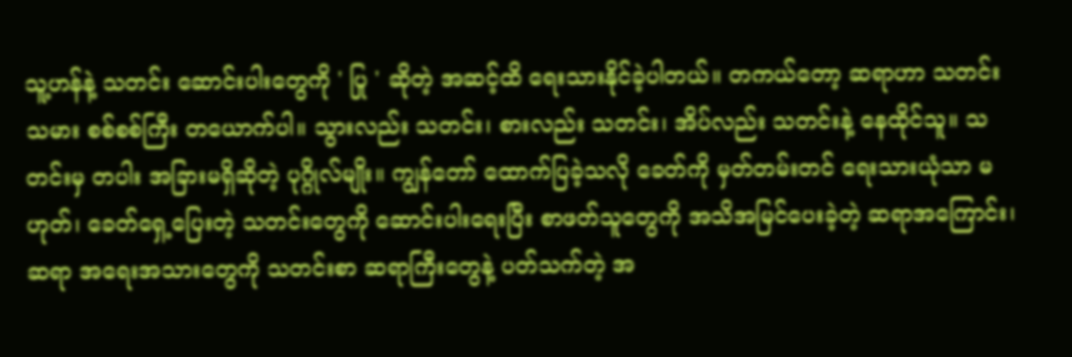သူ့ဟန်နဲ့ သတင်း ဆောင်းပါးတွေကို ' ပြု ' ဆိုတဲ့ အဆင့်ထိ ရေးသားနိုင်ခဲ့ပါတယ်။ တကယ်တော့ ဆရာဟာ သတင်းသမား စစ်စစ်ကြီး တယောက်ပါ။ သွားလည်း သတင်း၊ စားလည်း သတင်း၊ အိပ်လည်း သတင်းနဲ့ နေထိုင်သူ။ သတင်းမှ တပါး အခြားမရှိဆိုတဲ့ ပုဂ္ဂိုလ်မျိုး။ ကျွန်တော် ထောက်ပြခဲ့သလို ခေတ်ကို မှတ်တမ်းတင် ရေးသားယုံသာ မဟုတ်၊ ခေတ်ရှေ့ပြေးတဲ့ သတင်းတွေကို ဆောင်းပါးရေးပြီး စာဖတ်သူတွေကို အသိအမြင်ပေးခဲ့တဲ့ ဆရာအကြောင်း၊ ဆရာ အရေးအသားတွေကို သတင်းစာ ဆရာကြီးတွေနဲ့ ပတ်သက်တဲ့ အ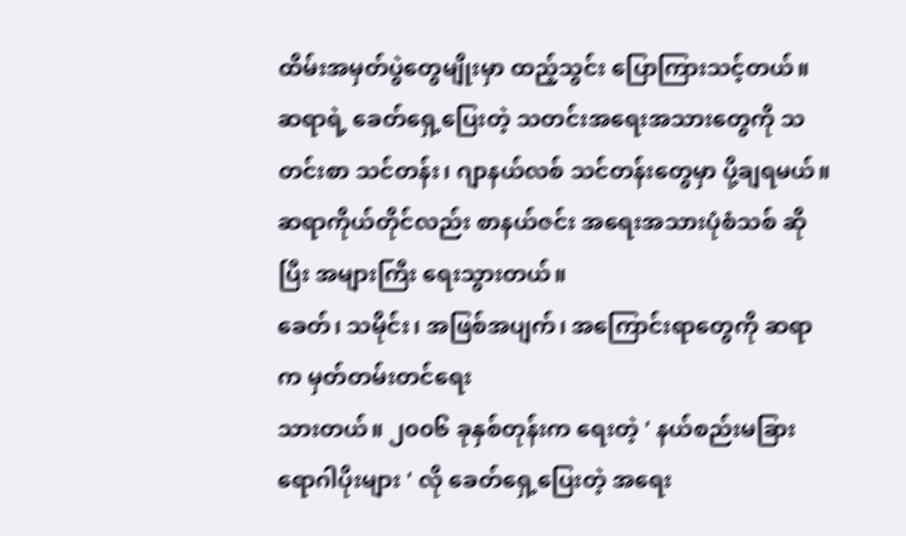ထိမ်းအမှတ်ပွဲတွေမျိုးမှာ ထည့်သွင်း ပြောကြားသင့်တယ်။ ဆရာရဲ့ ခေတ်ရှေ့ပြေးတဲ့ သတင်းအရေးအသားတွေကို သတင်းစာ သင်တန်း၊ ဂျာနယ်လစ် သင်တန်းတွေမှာ ပို့ချရမယ်။ ဆရာကိုယ်တိုင်လည်း စာနယ်ဇင်း အရေးအသားပုံစံသစ် ဆိုပြီး အများကြီး ရေးသွားတယ်။
ခေတ်၊ သမိုင်း၊ အဖြစ်အပျက်၊ အကြောင်းရာတွေကို ဆရာက မှတ်တမ်းတင်ရေး
သားတယ်။ ၂၀၀၆ ခုနှစ်တုန်းက ရေးတဲ့ ' နယ်စည်းမခြား ရောဂါပိုးများ ' လို ခေတ်ရှေ့ပြေးတဲ့ အရေး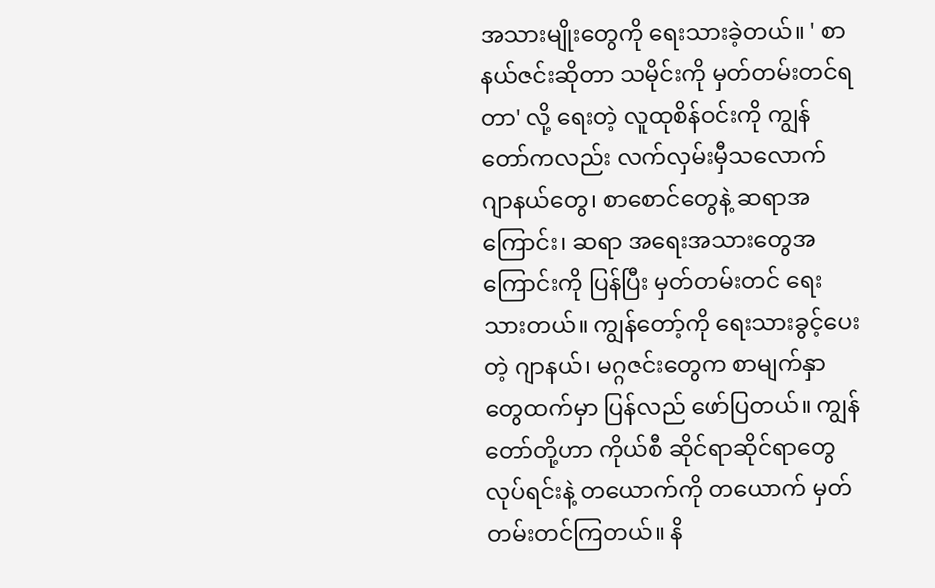အသားမျိုးတွေကို ရေးသားခဲ့တယ်။ ' စာနယ်ဇင်းဆိုတာ သမိုင်းကို မှတ်တမ်းတင်ရတာ' လို့ ရေးတဲ့ လူထုစိန်ဝင်းကို ကျွန်တော်ကလည်း လက်လှမ်းမှီသလောက် ဂျာနယ်တွေ၊ စာစောင်တွေနဲ့ ဆရာအကြောင်း၊ ဆရာ အရေးအသားတွေအကြောင်းကို ပြန်ပြီး မှတ်တမ်းတင် ရေးသားတယ်။ ကျွန်တော့်ကို ရေးသားခွင့်ပေးတဲ့ ဂျာနယ်၊ မဂ္ဂဇင်းတွေက စာမျက်နှာတွေထက်မှာ ပြန်လည် ဖော်ပြတယ်။ ကျွန်တော်တို့ဟာ ကိုယ်စီ ဆိုင်ရာဆိုင်ရာတွေ လုပ်ရင်းနဲ့ တယောက်ကို တယောက် မှတ်တမ်းတင်ကြတယ်။ နိ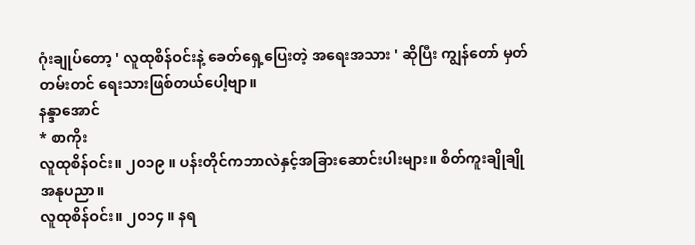ဂုံးချုပ်တော့ ' လူထုစိန်ဝင်းနဲ့ ခေတ်ရှေ့ပြေးတဲ့ အရေးအသား ' ဆိုပြီး ကျွန်တော် မှတ်တမ်းတင် ရေးသားဖြစ်တယ်ပေါ့ဗျာ။
နန္ဒာအောင်
* စာကိုး
လူထုစိန်ဝင်း။ ၂၀၁၉ ။ ပန်းတိုင်ကဘာလဲနှင့်အခြားဆောင်းပါးများ။ စိတ်ကူးချိုချိုအနုပညာ။
လူထုစိန်ဝင်း။ ၂၀၁၄ ။ နရ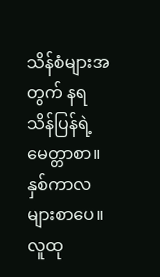သိန်စံများအတွက် နရသိန်ပြန်ရဲ့ မေတ္တာစာ။ နှစ်ကာလများစာပေ။
လူထု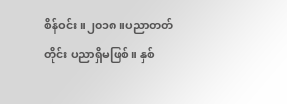စိန်ဝင်း။၂၀၁၈။ပညာတတ်တိုင်း ပညာရှိမဖြစ်။ နှစ်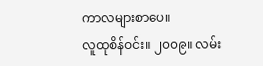ကာလများစာပေ။
လူထုစိန်ဝင်း။ ၂၀၀၉။ လမ်း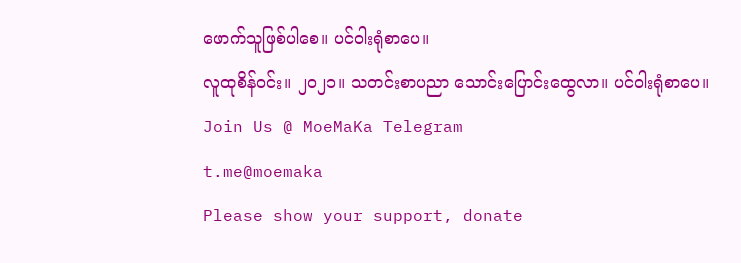ဖောက်သူဖြစ်ပါစေ။ ပင်ဝါးရုံစာပေ။
လူထုစိန်ဝင်း။ ၂၀၂၁။ သတင်းစာပညာ သောင်းပြောင်းထွေလာ။ ပင်ဝါးရုံစာပေ။
Join Us @ MoeMaKa Telegram
t.me@moemaka
Please show your support, donate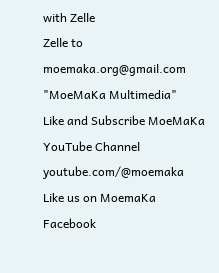with Zelle
Zelle to moemaka.org@gmail.com "MoeMaKa Multimedia"
Like and Subscribe MoeMaKa YouTube Channel
youtube.com/@moemaka
Like us on MoemaKa Facebook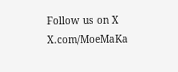Follow us on X
X.com/MoeMaKa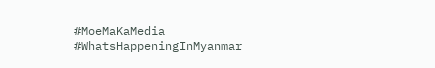#MoeMaKaMedia
#WhatsHappeningInMyanmar